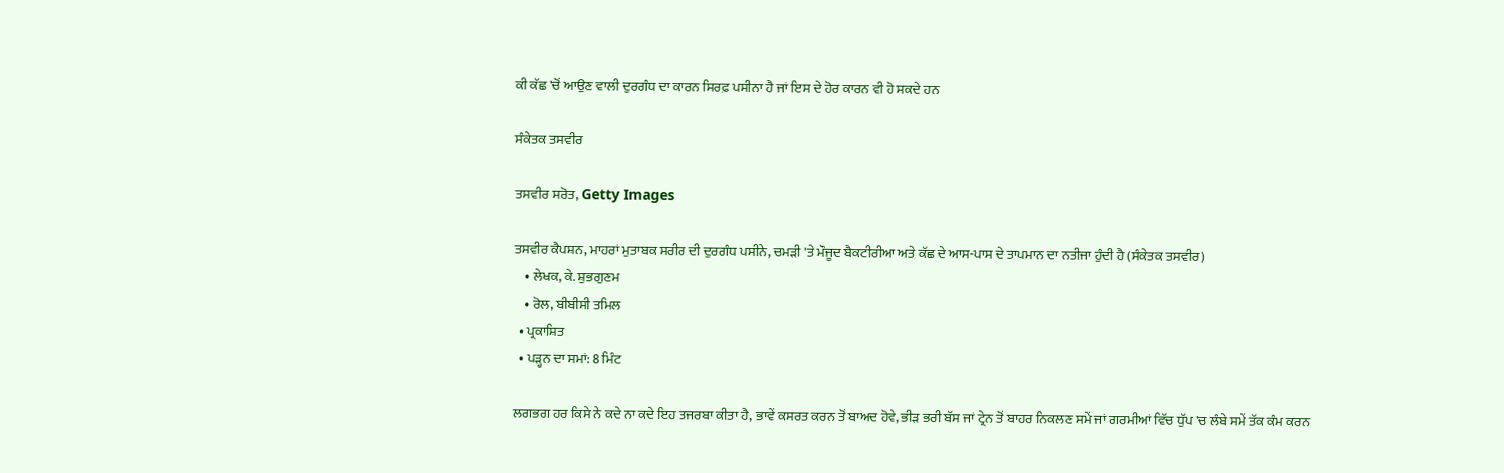ਕੀ ਕੱਛ 'ਚੋਂ ਆਉਣ ਵਾਲੀ ਦੁਰਗੰਧ ਦਾ ਕਾਰਨ ਸਿਰਫ਼ ਪਸੀਨਾ ਹੈ ਜਾਂ ਇਸ ਦੇ ਹੋਰ ਕਾਰਨ ਵੀ ਹੋ ਸਕਦੇ ਹਨ

ਸੰਕੇਤਕ ਤਸਵੀਰ

ਤਸਵੀਰ ਸਰੋਤ, Getty Images

ਤਸਵੀਰ ਕੈਪਸ਼ਨ, ਮਾਹਰਾਂ ਮੁਤਾਬਕ ਸਰੀਰ ਦੀ ਦੁਰਗੰਧ ਪਸੀਨੇ, ਚਮੜੀ 'ਤੇ ਮੌਜੂਦ ਬੈਕਟੀਰੀਆ ਅਤੇ ਕੱਛ ਦੇ ਆਸ-ਪਾਸ ਦੇ ਤਾਪਮਾਨ ਦਾ ਨਤੀਜਾ ਹੁੰਦੀ ਹੈ (ਸੰਕੇਤਕ ਤਸਵੀਰ)
    • ਲੇਖਕ, ਕੇ. ਸ਼ੁਭਗੁਣਮ
    • ਰੋਲ, ਬੀਬੀਸੀ ਤਮਿਲ
  • ਪ੍ਰਕਾਸ਼ਿਤ
  • ਪੜ੍ਹਨ ਦਾ ਸਮਾਂ: 8 ਮਿੰਟ

ਲਗਭਗ ਹਰ ਕਿਸੇ ਨੇ ਕਦੇ ਨਾ ਕਦੇ ਇਹ ਤਜਰਬਾ ਕੀਤਾ ਹੈ, ਭਾਵੇਂ ਕਸਰਤ ਕਰਨ ਤੋਂ ਬਾਅਦ ਹੋਵੇ, ਭੀੜ ਭਰੀ ਬੱਸ ਜਾਂ ਟ੍ਰੇਨ ਤੋਂ ਬਾਹਰ ਨਿਕਲਣ ਸਮੇਂ ਜਾਂ ਗਰਮੀਆਂ ਵਿੱਚ ਧੁੱਪ 'ਚ ਲੰਬੇ ਸਮੇਂ ਤੱਕ ਕੰਮ ਕਰਨ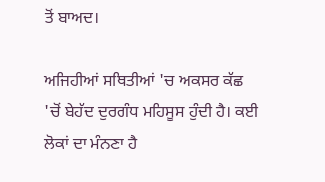ਤੋਂ ਬਾਅਦ।

ਅਜਿਹੀਆਂ ਸਥਿਤੀਆਂ 'ਚ ਅਕਸਰ ਕੱਛ 'ਚੋਂ ਬੇਹੱਦ ਦੁਰਗੰਧ ਮਹਿਸੂਸ ਹੁੰਦੀ ਹੈ। ਕਈ ਲੋਕਾਂ ਦਾ ਮੰਨਣਾ ਹੈ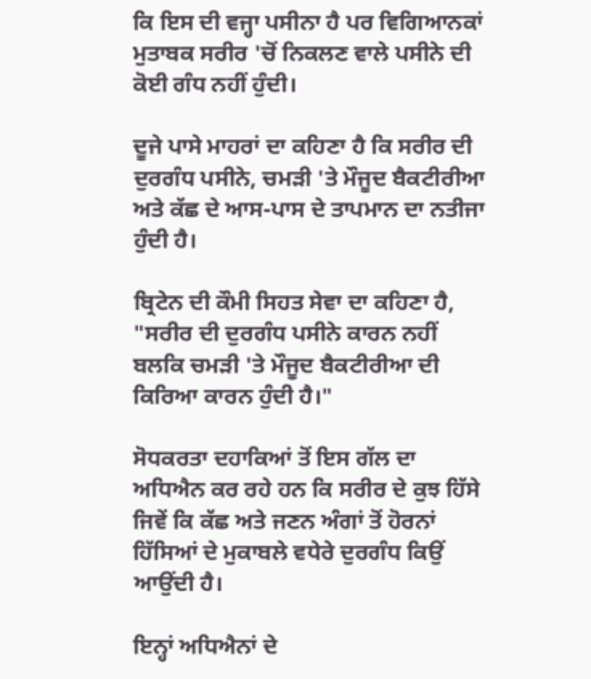ਕਿ ਇਸ ਦੀ ਵਜ੍ਹਾ ਪਸੀਨਾ ਹੈ ਪਰ ਵਿਗਿਆਨਕਾਂ ਮੁਤਾਬਕ ਸਰੀਰ 'ਚੋਂ ਨਿਕਲਣ ਵਾਲੇ ਪਸੀਨੇ ਦੀ ਕੋਈ ਗੰਧ ਨਹੀਂ ਹੁੰਦੀ।

ਦੂਜੇ ਪਾਸੇ ਮਾਹਰਾਂ ਦਾ ਕਹਿਣਾ ਹੈ ਕਿ ਸਰੀਰ ਦੀ ਦੁਰਗੰਧ ਪਸੀਨੇ, ਚਮੜੀ 'ਤੇ ਮੌਜੂਦ ਬੈਕਟੀਰੀਆ ਅਤੇ ਕੱਛ ਦੇ ਆਸ-ਪਾਸ ਦੇ ਤਾਪਮਾਨ ਦਾ ਨਤੀਜਾ ਹੁੰਦੀ ਹੈ।

ਬ੍ਰਿਟੇਨ ਦੀ ਕੌਮੀ ਸਿਹਤ ਸੇਵਾ ਦਾ ਕਹਿਣਾ ਹੈ, "ਸਰੀਰ ਦੀ ਦੁਰਗੰਧ ਪਸੀਨੇ ਕਾਰਨ ਨਹੀਂ ਬਲਕਿ ਚਮੜੀ 'ਤੇ ਮੌਜੂਦ ਬੈਕਟੀਰੀਆ ਦੀ ਕਿਰਿਆ ਕਾਰਨ ਹੁੰਦੀ ਹੈ।"

ਸੋਧਕਰਤਾ ਦਹਾਕਿਆਂ ਤੋਂ ਇਸ ਗੱਲ ਦਾ ਅਧਿਐਨ ਕਰ ਰਹੇ ਹਨ ਕਿ ਸਰੀਰ ਦੇ ਕੁਝ ਹਿੱਸੇ ਜਿਵੇਂ ਕਿ ਕੱਛ ਅਤੇ ਜਣਨ ਅੰਗਾਂ ਤੋਂ ਹੋਰਨਾਂ ਹਿੱਸਿਆਂ ਦੇ ਮੁਕਾਬਲੇ ਵਧੇਰੇ ਦੁਰਗੰਧ ਕਿਉਂ ਆਉਂਦੀ ਹੈ।

ਇਨ੍ਹਾਂ ਅਧਿਐਨਾਂ ਦੇ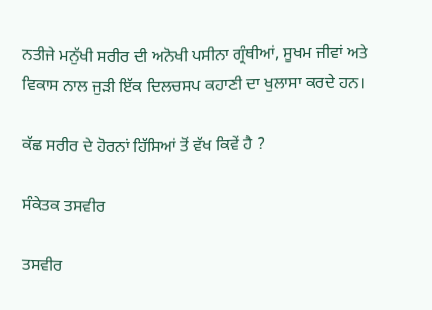ਨਤੀਜੇ ਮਨੁੱਖੀ ਸਰੀਰ ਦੀ ਅਨੋਖੀ ਪਸੀਨਾ ਗ੍ਰੰਥੀਆਂ, ਸੂਖਮ ਜੀਵਾਂ ਅਤੇ ਵਿਕਾਸ ਨਾਲ ਜੁੜੀ ਇੱਕ ਦਿਲਚਸਪ ਕਹਾਣੀ ਦਾ ਖੁਲਾਸਾ ਕਰਦੇ ਹਨ।

ਕੱਛ ਸਰੀਰ ਦੇ ਹੋਰਨਾਂ ਹਿੱਸਿਆਂ ਤੋਂ ਵੱਖ ਕਿਵੇਂ ਹੈ ?

ਸੰਕੇਤਕ ਤਸਵੀਰ

ਤਸਵੀਰ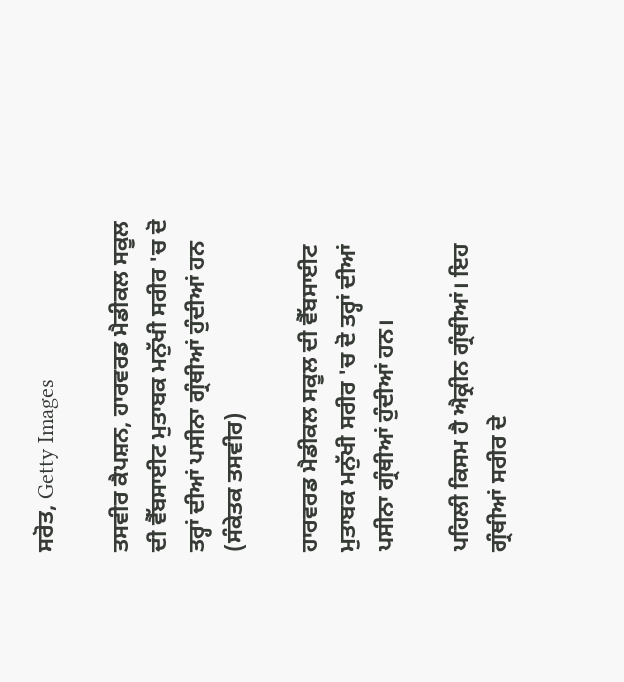ਸਰੋਤ, Getty Images

ਤਸਵੀਰ ਕੈਪਸ਼ਨ, ਹਾਰਵਰਡ ਮੈਡੀਕਲ ਸਕੂਲ ਦੀ ਵੈੱਬਸਾਈਟ ਮੁਤਾਬਕ ਮਨੁੱਖੀ ਸਰੀਰ 'ਚ ਦੋ ਤਰ੍ਹਾਂ ਦੀਆਂ ਪਸੀਨਾ ਗ੍ਰੰਥੀਆਂ ਹੁੰਦੀਆਂ ਹਨ (ਸੰਕੇਤਕ ਤਸਵੀਰ)

ਹਾਰਵਰਡ ਮੈਡੀਕਲ ਸਕੂਲ ਦੀ ਵੈੱਬਸਾਈਟ ਮੁਤਾਬਕ ਮਨੁੱਖੀ ਸਰੀਰ 'ਚ ਦੋ ਤਰ੍ਹਾਂ ਦੀਆਂ ਪਸੀਨਾ ਗ੍ਰੰਥੀਆਂ ਹੁੰਦੀਆਂ ਹਨ।

ਪਹਿਲੀ ਕਿਸਮ ਹੈ ਐਕ੍ਰੀਨ ਗ੍ਰੰਥੀਆਂ। ਇਹ ਗ੍ਰੰਥੀਆਂ ਸਰੀਰ ਦੇ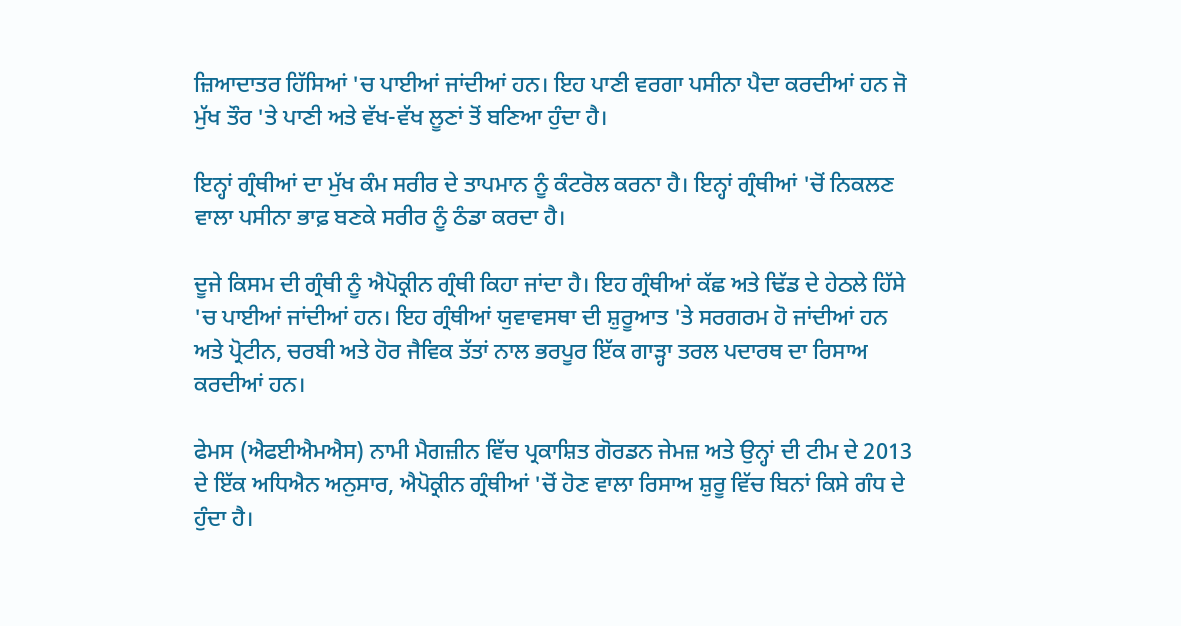ਜ਼ਿਆਦਾਤਰ ਹਿੱਸਿਆਂ 'ਚ ਪਾਈਆਂ ਜਾਂਦੀਆਂ ਹਨ। ਇਹ ਪਾਣੀ ਵਰਗਾ ਪਸੀਨਾ ਪੈਦਾ ਕਰਦੀਆਂ ਹਨ ਜੋ ਮੁੱਖ ਤੌਰ 'ਤੇ ਪਾਣੀ ਅਤੇ ਵੱਖ-ਵੱਖ ਲੂਣਾਂ ਤੋਂ ਬਣਿਆ ਹੁੰਦਾ ਹੈ।

ਇਨ੍ਹਾਂ ਗ੍ਰੰਥੀਆਂ ਦਾ ਮੁੱਖ ਕੰਮ ਸਰੀਰ ਦੇ ਤਾਪਮਾਨ ਨੂੰ ਕੰਟਰੋਲ ਕਰਨਾ ਹੈ। ਇਨ੍ਹਾਂ ਗ੍ਰੰਥੀਆਂ 'ਚੋਂ ਨਿਕਲਣ ਵਾਲਾ ਪਸੀਨਾ ਭਾਫ਼ ਬਣਕੇ ਸਰੀਰ ਨੂੰ ਠੰਡਾ ਕਰਦਾ ਹੈ।

ਦੂਜੇ ਕਿਸਮ ਦੀ ਗ੍ਰੰਥੀ ਨੂੰ ਐਪੋਕ੍ਰੀਨ ਗ੍ਰੰਥੀ ਕਿਹਾ ਜਾਂਦਾ ਹੈ। ਇਹ ਗ੍ਰੰਥੀਆਂ ਕੱਛ ਅਤੇ ਢਿੱਡ ਦੇ ਹੇਠਲੇ ਹਿੱਸੇ 'ਚ ਪਾਈਆਂ ਜਾਂਦੀਆਂ ਹਨ। ਇਹ ਗ੍ਰੰਥੀਆਂ ਯੁਵਾਵਸਥਾ ਦੀ ਸ਼ੁਰੂਆਤ 'ਤੇ ਸਰਗਰਮ ਹੋ ਜਾਂਦੀਆਂ ਹਨ ਅਤੇ ਪ੍ਰੋਟੀਨ, ਚਰਬੀ ਅਤੇ ਹੋਰ ਜੈਵਿਕ ਤੱਤਾਂ ਨਾਲ ਭਰਪੂਰ ਇੱਕ ਗਾੜ੍ਹਾ ਤਰਲ ਪਦਾਰਥ ਦਾ ਰਿਸਾਅ ਕਰਦੀਆਂ ਹਨ।

ਫੇਮਸ (ਐਫਈਐਮਐਸ) ਨਾਮੀ ਮੈਗਜ਼ੀਨ ਵਿੱਚ ਪ੍ਰਕਾਸ਼ਿਤ ਗੋਰਡਨ ਜੇਮਜ਼ ਅਤੇ ਉਨ੍ਹਾਂ ਦੀ ਟੀਮ ਦੇ 2013 ਦੇ ਇੱਕ ਅਧਿਐਨ ਅਨੁਸਾਰ, ਐਪੋਕ੍ਰੀਨ ਗ੍ਰੰਥੀਆਂ 'ਚੋਂ ਹੋਣ ਵਾਲਾ ਰਿਸਾਅ ਸ਼ੁਰੂ ਵਿੱਚ ਬਿਨਾਂ ਕਿਸੇ ਗੰਧ ਦੇ ਹੁੰਦਾ ਹੈ।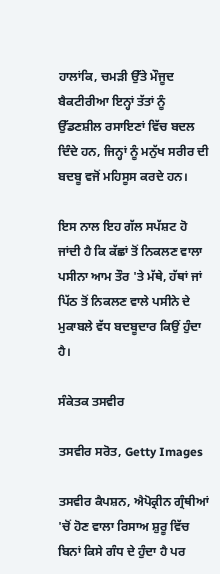ਹਾਲਾਂਕਿ, ਚਮੜੀ ਉੱਤੇ ਮੌਜੂਦ ਬੈਕਟੀਰੀਆ ਇਨ੍ਹਾਂ ਤੱਤਾਂ ਨੂੰ ਉੱਡਣਸ਼ੀਲ ਰਸਾਇਣਾਂ ਵਿੱਚ ਬਦਲ ਦਿੰਦੇ ਹਨ, ਜਿਨ੍ਹਾਂ ਨੂੰ ਮਨੁੱਖ ਸਰੀਰ ਦੀ ਬਦਬੂ ਵਜੋਂ ਮਹਿਸੂਸ ਕਰਦੇ ਹਨ।

ਇਸ ਨਾਲ ਇਹ ਗੱਲ ਸਪੱਸ਼ਟ ਹੋ ਜਾਂਦੀ ਹੈ ਕਿ ਕੱਛਾਂ ਤੋਂ ਨਿਕਲਣ ਵਾਲਾ ਪਸੀਨਾ ਆਮ ਤੌਰ 'ਤੇ ਮੱਥੇ, ਹੱਥਾਂ ਜਾਂ ਪਿੱਠ ਤੋਂ ਨਿਕਲਣ ਵਾਲੇ ਪਸੀਨੇ ਦੇ ਮੁਕਾਬਲੇ ਵੱਧ ਬਦਬੂਦਾਰ ਕਿਉਂ ਹੁੰਦਾ ਹੈ।

ਸੰਕੇਤਕ ਤਸਵੀਰ

ਤਸਵੀਰ ਸਰੋਤ, Getty Images

ਤਸਵੀਰ ਕੈਪਸ਼ਨ, ਐਪੋਕ੍ਰੀਨ ਗ੍ਰੰਥੀਆਂ 'ਚੋਂ ਹੋਣ ਵਾਲਾ ਰਿਸਾਅ ਸ਼ੁਰੂ ਵਿੱਚ ਬਿਨਾਂ ਕਿਸੇ ਗੰਧ ਦੇ ਹੁੰਦਾ ਹੈ ਪਰ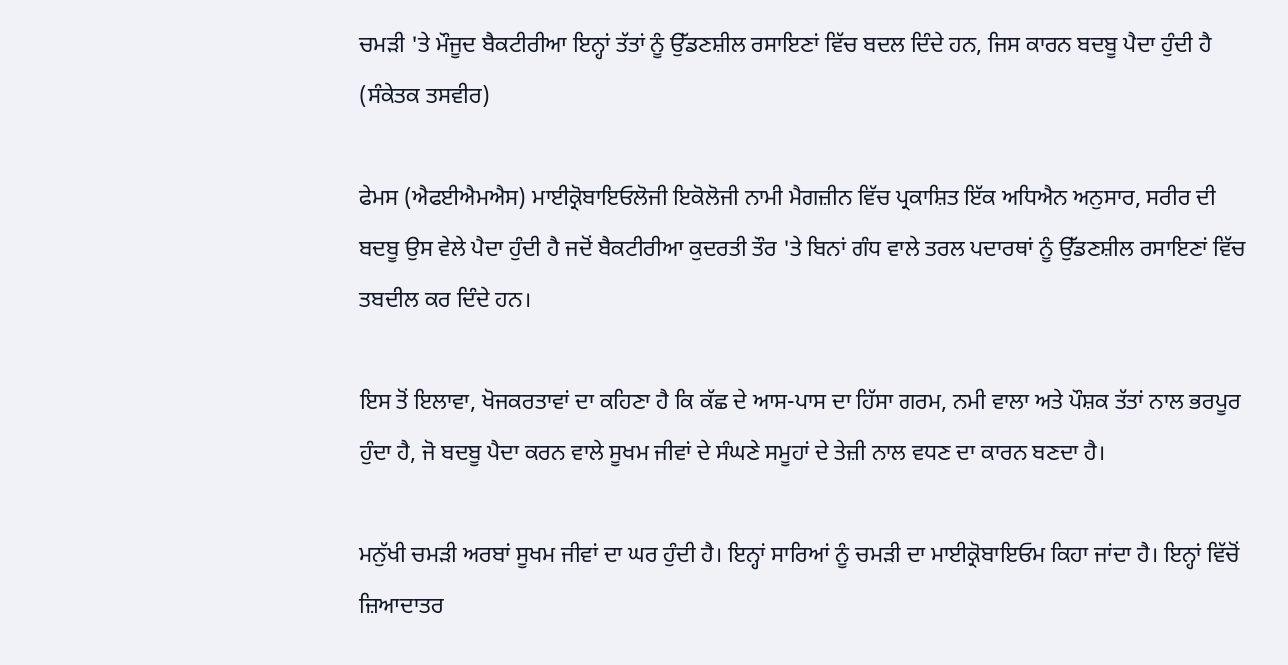ਚਮੜੀ 'ਤੇ ਮੌਜੂਦ ਬੈਕਟੀਰੀਆ ਇਨ੍ਹਾਂ ਤੱਤਾਂ ਨੂੰ ਉੱਡਣਸ਼ੀਲ ਰਸਾਇਣਾਂ ਵਿੱਚ ਬਦਲ ਦਿੰਦੇ ਹਨ, ਜਿਸ ਕਾਰਨ ਬਦਬੂ ਪੈਦਾ ਹੁੰਦੀ ਹੈ (ਸੰਕੇਤਕ ਤਸਵੀਰ)

ਫੇਮਸ (ਐਫਈਐਮਐਸ) ਮਾਈਕ੍ਰੋਬਾਇਓਲੋਜੀ ਇਕੋਲੋਜੀ ਨਾਮੀ ਮੈਗਜ਼ੀਨ ਵਿੱਚ ਪ੍ਰਕਾਸ਼ਿਤ ਇੱਕ ਅਧਿਐਨ ਅਨੁਸਾਰ, ਸਰੀਰ ਦੀ ਬਦਬੂ ਉਸ ਵੇਲੇ ਪੈਦਾ ਹੁੰਦੀ ਹੈ ਜਦੋਂ ਬੈਕਟੀਰੀਆ ਕੁਦਰਤੀ ਤੌਰ 'ਤੇ ਬਿਨਾਂ ਗੰਧ ਵਾਲੇ ਤਰਲ ਪਦਾਰਥਾਂ ਨੂੰ ਉੱਡਣਸ਼ੀਲ ਰਸਾਇਣਾਂ ਵਿੱਚ ਤਬਦੀਲ ਕਰ ਦਿੰਦੇ ਹਨ।

ਇਸ ਤੋਂ ਇਲਾਵਾ, ਖੋਜਕਰਤਾਵਾਂ ਦਾ ਕਹਿਣਾ ਹੈ ਕਿ ਕੱਛ ਦੇ ਆਸ-ਪਾਸ ਦਾ ਹਿੱਸਾ ਗਰਮ, ਨਮੀ ਵਾਲਾ ਅਤੇ ਪੌਸ਼ਕ ਤੱਤਾਂ ਨਾਲ ਭਰਪੂਰ ਹੁੰਦਾ ਹੈ, ਜੋ ਬਦਬੂ ਪੈਦਾ ਕਰਨ ਵਾਲੇ ਸੂਖਮ ਜੀਵਾਂ ਦੇ ਸੰਘਣੇ ਸਮੂਹਾਂ ਦੇ ਤੇਜ਼ੀ ਨਾਲ ਵਧਣ ਦਾ ਕਾਰਨ ਬਣਦਾ ਹੈ।

ਮਨੁੱਖੀ ਚਮੜੀ ਅਰਬਾਂ ਸੂਖਮ ਜੀਵਾਂ ਦਾ ਘਰ ਹੁੰਦੀ ਹੈ। ਇਨ੍ਹਾਂ ਸਾਰਿਆਂ ਨੂੰ ਚਮੜੀ ਦਾ ਮਾਈਕ੍ਰੋਬਾਇਓਮ ਕਿਹਾ ਜਾਂਦਾ ਹੈ। ਇਨ੍ਹਾਂ ਵਿੱਚੋਂ ਜ਼ਿਆਦਾਤਰ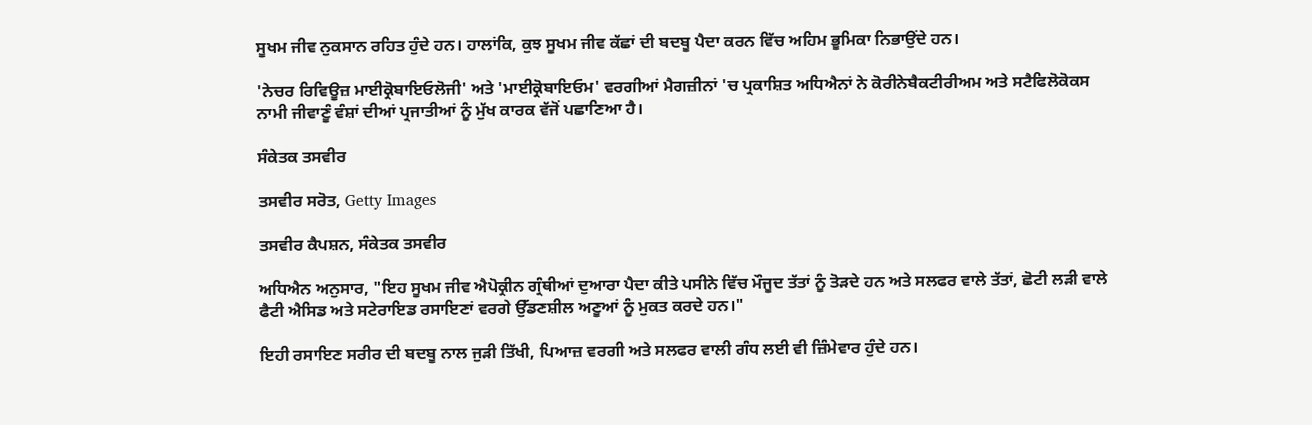ਸੂਖਮ ਜੀਵ ਨੁਕਸਾਨ ਰਹਿਤ ਹੁੰਦੇ ਹਨ। ਹਾਲਾਂਕਿ, ਕੁਝ ਸੂਖਮ ਜੀਵ ਕੱਛਾਂ ਦੀ ਬਦਬੂ ਪੈਦਾ ਕਰਨ ਵਿੱਚ ਅਹਿਮ ਭੂਮਿਕਾ ਨਿਭਾਉਂਦੇ ਹਨ।

'ਨੇਚਰ ਰਿਵਿਊਜ਼ ਮਾਈਕ੍ਰੋਬਾਇਓਲੋਜੀ' ਅਤੇ 'ਮਾਈਕ੍ਰੋਬਾਇਓਮ' ਵਰਗੀਆਂ ਮੈਗਜ਼ੀਨਾਂ 'ਚ ਪ੍ਰਕਾਸ਼ਿਤ ਅਧਿਐਨਾਂ ਨੇ ਕੋਰੀਨੇਬੈਕਟੀਰੀਅਮ ਅਤੇ ਸਟੈਫਿਲੋਕੋਕਸ ਨਾਮੀ ਜੀਵਾਣੂੰ ਵੰਸ਼ਾਂ ਦੀਆਂ ਪ੍ਰਜਾਤੀਆਂ ਨੂੰ ਮੁੱਖ ਕਾਰਕ ਵੱਜੋਂ ਪਛਾਣਿਆ ਹੈ।

ਸੰਕੇਤਕ ਤਸਵੀਰ

ਤਸਵੀਰ ਸਰੋਤ, Getty Images

ਤਸਵੀਰ ਕੈਪਸ਼ਨ, ਸੰਕੇਤਕ ਤਸਵੀਰ

ਅਧਿਐਨ ਅਨੁਸਾਰ, "ਇਹ ਸੂਖਮ ਜੀਵ ਐਪੋਕ੍ਰੀਨ ਗ੍ਰੰਥੀਆਂ ਦੁਆਰਾ ਪੈਦਾ ਕੀਤੇ ਪਸੀਨੇ ਵਿੱਚ ਮੌਜੂਦ ਤੱਤਾਂ ਨੂੰ ਤੋੜਦੇ ਹਨ ਅਤੇ ਸਲਫਰ ਵਾਲੇ ਤੱਤਾਂ, ਛੋਟੀ ਲੜੀ ਵਾਲੇ ਫੈਟੀ ਐਸਿਡ ਅਤੇ ਸਟੇਰਾਇਡ ਰਸਾਇਣਾਂ ਵਰਗੇ ਉੱਡਣਸ਼ੀਲ ਅਣੂਆਂ ਨੂੰ ਮੁਕਤ ਕਰਦੇ ਹਨ।"

ਇਹੀ ਰਸਾਇਣ ਸਰੀਰ ਦੀ ਬਦਬੂ ਨਾਲ ਜੁੜੀ ਤਿੱਖੀ, ਪਿਆਜ਼ ਵਰਗੀ ਅਤੇ ਸਲਫਰ ਵਾਲੀ ਗੰਧ ਲਈ ਵੀ ਜ਼ਿੰਮੇਵਾਰ ਹੁੰਦੇ ਹਨ।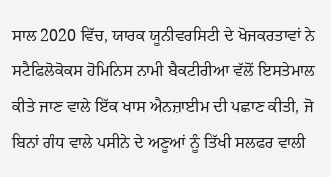ਸਾਲ 2020 ਵਿੱਚ, ਯਾਰਕ ਯੂਨੀਵਰਸਿਟੀ ਦੇ ਖੋਜਕਰਤਾਵਾਂ ਨੇ ਸਟੈਫਿਲੋਕੋਕਸ ਹੋਮਿਨਿਸ ਨਾਮੀ ਬੈਕਟੀਰੀਆ ਵੱਲੋਂ ਇਸਤੇਮਾਲ ਕੀਤੇ ਜਾਣ ਵਾਲੇ ਇੱਕ ਖਾਸ ਐਨਜ਼ਾਈਮ ਦੀ ਪਛਾਣ ਕੀਤੀ, ਜੋ ਬਿਨਾਂ ਗੰਧ ਵਾਲੇ ਪਸੀਨੇ ਦੇ ਅਣੂਆਂ ਨੂੰ ਤਿੱਖੀ ਸਲਫਰ ਵਾਲੀ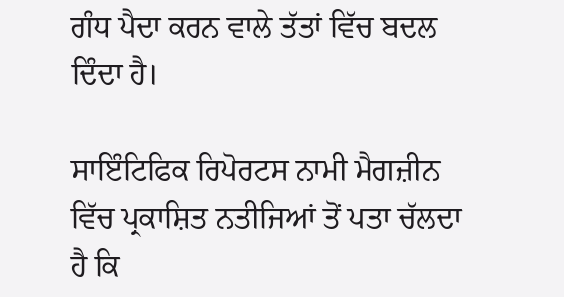ਗੰਧ ਪੈਦਾ ਕਰਨ ਵਾਲੇ ਤੱਤਾਂ ਵਿੱਚ ਬਦਲ ਦਿੰਦਾ ਹੈ।

ਸਾਇੰਟਿਫਿਕ ਰਿਪੋਰਟਸ ਨਾਮੀ ਮੈਗਜ਼ੀਨ ਵਿੱਚ ਪ੍ਰਕਾਸ਼ਿਤ ਨਤੀਜਿਆਂ ਤੋਂ ਪਤਾ ਚੱਲਦਾ ਹੈ ਕਿ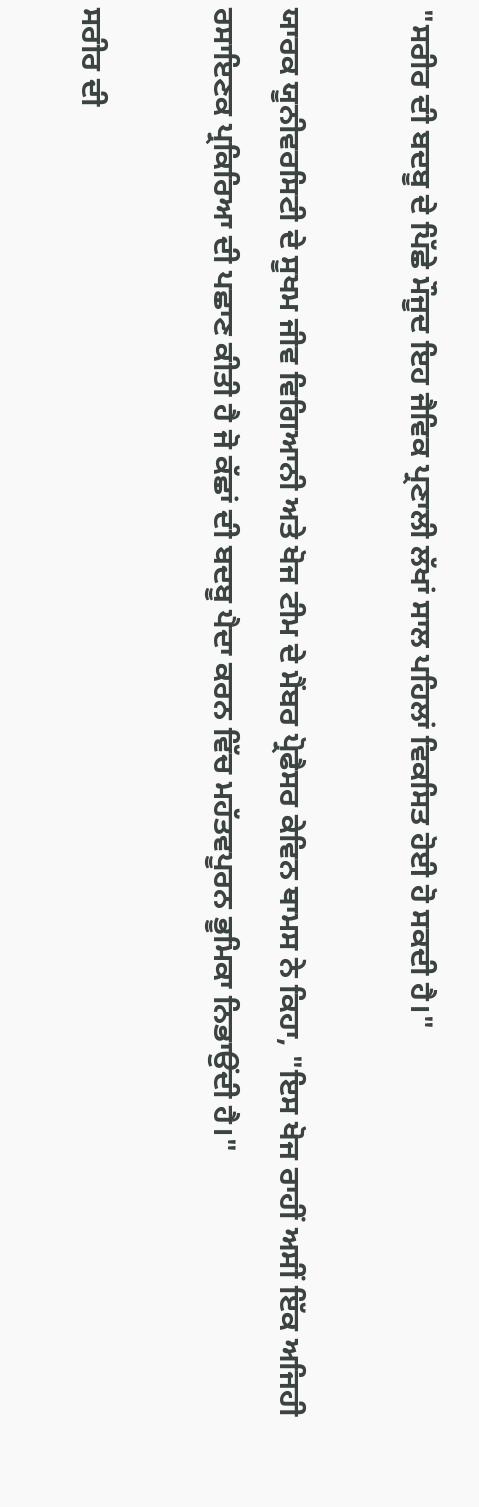"ਸਰੀਰ ਦੀ ਬਦਬੂ ਦੇ ਪਿੱਛੇ ਮੌਜੂਦ ਇਹ ਜੈਵਿਕ ਪ੍ਰਣਾਲੀ ਲੱਖਾਂ ਸਾਲ ਪਹਿਲਾਂ ਵਿਕਸਿਤ ਹੋਈ ਹੋ ਸਕਦੀ ਹੈ।"

ਯਾਰਕ ਯੂਨੀਵਰਸਿਟੀ ਦੇ ਸੂਖਮ ਜੀਵ ਵਿਗਿਆਨੀ ਅਤੇ ਖੋਜ ਟੀਮ ਦੇ ਮੈਂਬਰ ਪ੍ਰੋਫੈਸਰ ਕੇਵਿਨ ਥਾਮਸ ਨੇ ਕਿਹਾ, "ਇਸ ਖੋਜ ਰਾਹੀਂ ਅਸੀਂ ਇੱਕ ਅਜਿਹੀ ਰਸਾਇਣਕ ਪ੍ਰਕਿਰਿਆ ਦੀ ਪਛਾਣ ਕੀਤੀ ਹੈ ਜੋ ਕੱਛਾਂ ਦੀ ਬਦਬੂ ਪੈਦਾ ਕਰਨ ਵਿੱਚ ਮਹੱਤਵਪੂਰਨ ਭੂਮਿਕਾ ਨਿਭਾਉਂਦੀ ਹੈ।"

ਸਰੀਰ ਦੀ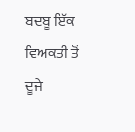ਬਦਬੂ ਇੱਕ ਵਿਅਕਤੀ ਤੋਂ ਦੂਜੇ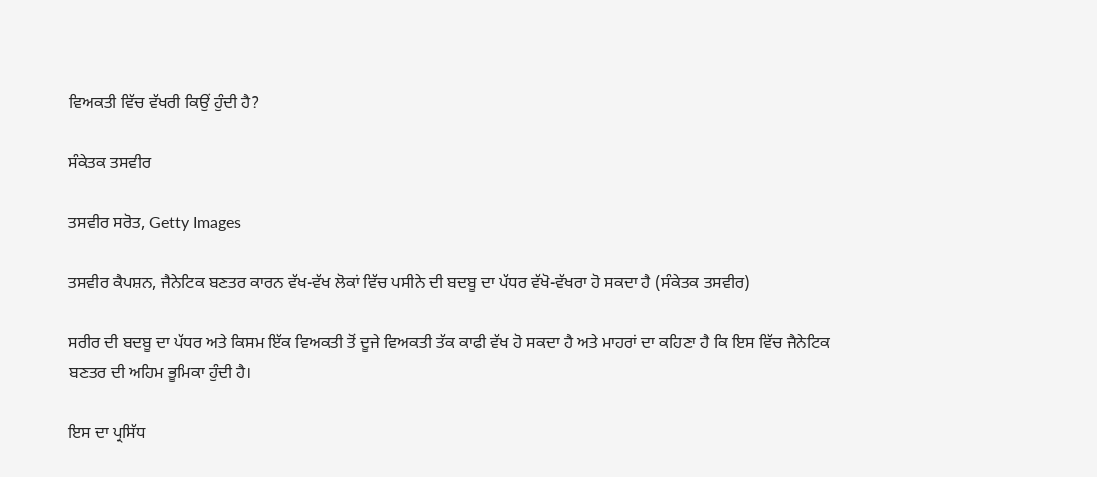ਵਿਅਕਤੀ ਵਿੱਚ ਵੱਖਰੀ ਕਿਉਂ ਹੁੰਦੀ ਹੈ?

ਸੰਕੇਤਕ ਤਸਵੀਰ

ਤਸਵੀਰ ਸਰੋਤ, Getty Images

ਤਸਵੀਰ ਕੈਪਸ਼ਨ, ਜੈਨੇਟਿਕ ਬਣਤਰ ਕਾਰਨ ਵੱਖ-ਵੱਖ ਲੋਕਾਂ ਵਿੱਚ ਪਸੀਨੇ ਦੀ ਬਦਬੂ ਦਾ ਪੱਧਰ ਵੱਖੋ-ਵੱਖਰਾ ਹੋ ਸਕਦਾ ਹੈ (ਸੰਕੇਤਕ ਤਸਵੀਰ)

ਸਰੀਰ ਦੀ ਬਦਬੂ ਦਾ ਪੱਧਰ ਅਤੇ ਕਿਸਮ ਇੱਕ ਵਿਅਕਤੀ ਤੋਂ ਦੂਜੇ ਵਿਅਕਤੀ ਤੱਕ ਕਾਫੀ ਵੱਖ ਹੋ ਸਕਦਾ ਹੈ ਅਤੇ ਮਾਹਰਾਂ ਦਾ ਕਹਿਣਾ ਹੈ ਕਿ ਇਸ ਵਿੱਚ ਜੈਨੇਟਿਕ ਬਣਤਰ ਦੀ ਅਹਿਮ ਭੂਮਿਕਾ ਹੁੰਦੀ ਹੈ।

ਇਸ ਦਾ ਪ੍ਰਸਿੱਧ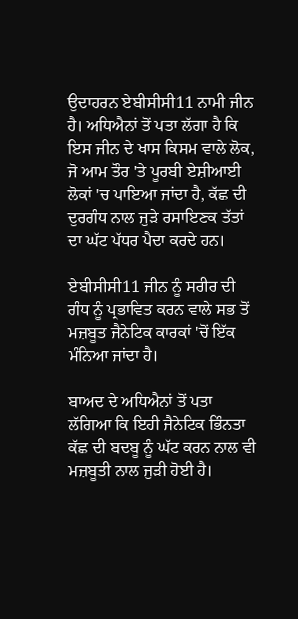ਉਦਾਹਰਨ ਏਬੀਸੀਸੀ11 ਨਾਮੀ ਜੀਨ ਹੈ। ਅਧਿਐਨਾਂ ਤੋਂ ਪਤਾ ਲੱਗਾ ਹੈ ਕਿ ਇਸ ਜੀਨ ਦੇ ਖਾਸ ਕਿਸਮ ਵਾਲੇ ਲੋਕ, ਜੋ ਆਮ ਤੌਰ 'ਤੇ ਪੂਰਬੀ ਏਸ਼ੀਆਈ ਲੋਕਾਂ 'ਚ ਪਾਇਆ ਜਾਂਦਾ ਹੈ, ਕੱਛ ਦੀ ਦੁਰਗੰਧ ਨਾਲ ਜੁੜੇ ਰਸਾਇਣਕ ਤੱਤਾਂ ਦਾ ਘੱਟ ਪੱਧਰ ਪੈਦਾ ਕਰਦੇ ਹਨ।

ਏਬੀਸੀਸੀ11 ਜੀਨ ਨੂੰ ਸਰੀਰ ਦੀ ਗੰਧ ਨੂੰ ਪ੍ਰਭਾਵਿਤ ਕਰਨ ਵਾਲੇ ਸਭ ਤੋਂ ਮਜ਼ਬੂਤ ਜੈਨੇਟਿਕ ਕਾਰਕਾਂ 'ਚੋਂ ਇੱਕ ਮੰਨਿਆ ਜਾਂਦਾ ਹੈ।

ਬਾਅਦ ਦੇ ਅਧਿਐਨਾਂ ਤੋਂ ਪਤਾ ਲੱਗਿਆ ਕਿ ਇਹੀ ਜੈਨੇਟਿਕ ਭਿੰਨਤਾ ਕੱਛ ਦੀ ਬਦਬੂ ਨੂੰ ਘੱਟ ਕਰਨ ਨਾਲ ਵੀ ਮਜ਼ਬੂਤੀ ਨਾਲ ਜੁੜੀ ਹੋਈ ਹੈ।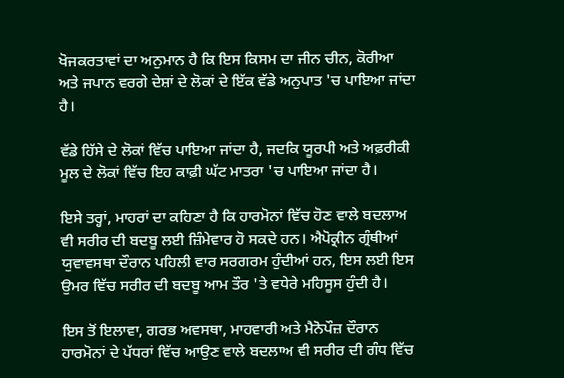ਖੋਜਕਰਤਾਵਾਂ ਦਾ ਅਨੁਮਾਨ ਹੈ ਕਿ ਇਸ ਕਿਸਮ ਦਾ ਜੀਨ ਚੀਨ, ਕੋਰੀਆ ਅਤੇ ਜਪਾਨ ਵਰਗੇ ਦੇਸ਼ਾਂ ਦੇ ਲੋਕਾਂ ਦੇ ਇੱਕ ਵੱਡੇ ਅਨੁਪਾਤ 'ਚ ਪਾਇਆ ਜਾਂਦਾ ਹੈ।

ਵੱਡੇ ਹਿੱਸੇ ਦੇ ਲੋਕਾਂ ਵਿੱਚ ਪਾਇਆ ਜਾਂਦਾ ਹੈ, ਜਦਕਿ ਯੂਰਪੀ ਅਤੇ ਅਫ਼ਰੀਕੀ ਮੂਲ ਦੇ ਲੋਕਾਂ ਵਿੱਚ ਇਹ ਕਾਫ਼ੀ ਘੱਟ ਮਾਤਰਾ 'ਚ ਪਾਇਆ ਜਾਂਦਾ ਹੈ।

ਇਸੇ ਤਰ੍ਹਾਂ, ਮਾਹਰਾਂ ਦਾ ਕਹਿਣਾ ਹੈ ਕਿ ਹਾਰਮੋਨਾਂ ਵਿੱਚ ਹੋਣ ਵਾਲੇ ਬਦਲਾਅ ਵੀ ਸਰੀਰ ਦੀ ਬਦਬੂ ਲਈ ਜ਼ਿੰਮੇਵਾਰ ਹੋ ਸਕਦੇ ਹਨ। ਐਪੋਕ੍ਰੀਨ ਗ੍ਰੰਥੀਆਂ ਯੁਵਾਵਸਥਾ ਦੌਰਾਨ ਪਹਿਲੀ ਵਾਰ ਸਰਗਰਮ ਹੁੰਦੀਆਂ ਹਨ, ਇਸ ਲਈ ਇਸ ਉਮਰ ਵਿੱਚ ਸਰੀਰ ਦੀ ਬਦਬੂ ਆਮ ਤੌਰ 'ਤੇ ਵਧੇਰੇ ਮਹਿਸੂਸ ਹੁੰਦੀ ਹੈ।

ਇਸ ਤੋਂ ਇਲਾਵਾ, ਗਰਭ ਅਵਸਥਾ, ਮਾਹਵਾਰੀ ਅਤੇ ਮੈਨੋਪੌਜ਼ ਦੌਰਾਨ ਹਾਰਮੋਨਾਂ ਦੇ ਪੱਧਰਾਂ ਵਿੱਚ ਆਉਣ ਵਾਲੇ ਬਦਲਾਅ ਵੀ ਸਰੀਰ ਦੀ ਗੰਧ ਵਿੱਚ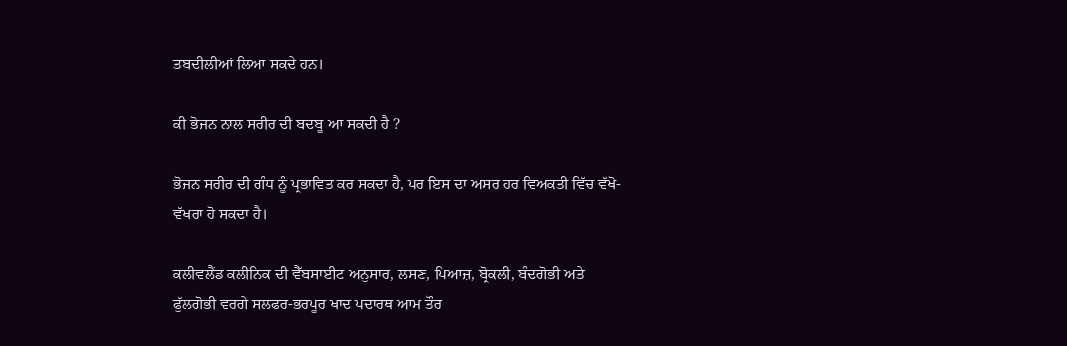ਤਬਦੀਲੀਆਂ ਲਿਆ ਸਕਦੇ ਹਨ।

ਕੀ ਭੋਜਨ ਨਾਲ ਸਰੀਰ ਦੀ ਬਦਬੂ ਆ ਸਕਦੀ ਹੈ ?

ਭੋਜਨ ਸਰੀਰ ਦੀ ਗੰਧ ਨੂੰ ਪ੍ਰਭਾਵਿਤ ਕਰ ਸਕਦਾ ਹੈ, ਪਰ ਇਸ ਦਾ ਅਸਰ ਹਰ ਵਿਅਕਤੀ ਵਿੱਚ ਵੱਖੋ-ਵੱਖਰਾ ਹੋ ਸਕਦਾ ਹੈ।

ਕਲੀਵਲੈਂਡ ਕਲੀਨਿਕ ਦੀ ਵੈੱਬਸਾਈਟ ਅਨੁਸਾਰ, ਲਸਣ, ਪਿਆਜ਼, ਬ੍ਰੋਕਲੀ, ਬੰਦਗੋਭੀ ਅਤੇ ਫੁੱਲਗੋਭੀ ਵਰਗੇ ਸਲਫਰ-ਭਰਪੂਰ ਖਾਦ ਪਦਾਰਥ ਆਮ ਤੌਰ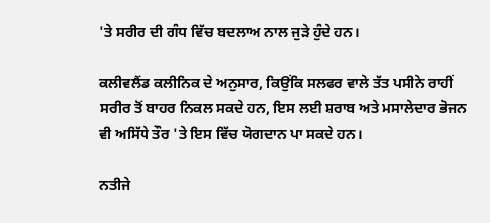'ਤੇ ਸਰੀਰ ਦੀ ਗੰਧ ਵਿੱਚ ਬਦਲਾਅ ਨਾਲ ਜੁੜੇ ਹੁੰਦੇ ਹਨ।

ਕਲੀਵਲੈਂਡ ਕਲੀਨਿਕ ਦੇ ਅਨੁਸਾਰ, ਕਿਉਂਕਿ ਸਲਫਰ ਵਾਲੇ ਤੱਤ ਪਸੀਨੇ ਰਾਹੀਂ ਸਰੀਰ ਤੋਂ ਬਾਹਰ ਨਿਕਲ ਸਕਦੇ ਹਨ, ਇਸ ਲਈ ਸ਼ਰਾਬ ਅਤੇ ਮਸਾਲੇਦਾਰ ਭੋਜਨ ਵੀ ਅਸਿੱਧੇ ਤੌਰ 'ਤੇ ਇਸ ਵਿੱਚ ਯੋਗਦਾਨ ਪਾ ਸਕਦੇ ਹਨ।

ਨਤੀਜੇ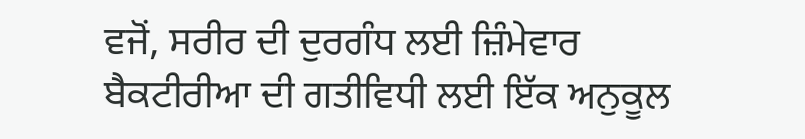ਵਜੋਂ, ਸਰੀਰ ਦੀ ਦੁਰਗੰਧ ਲਈ ਜ਼ਿੰਮੇਵਾਰ ਬੈਕਟੀਰੀਆ ਦੀ ਗਤੀਵਿਧੀ ਲਈ ਇੱਕ ਅਨੁਕੂਲ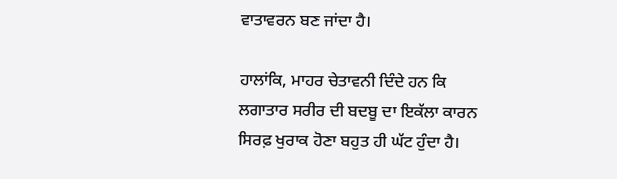ਵਾਤਾਵਰਨ ਬਣ ਜਾਂਦਾ ਹੈ।

ਹਾਲਾਂਕਿ, ਮਾਹਰ ਚੇਤਾਵਨੀ ਦਿੰਦੇ ਹਨ ਕਿ ਲਗਾਤਾਰ ਸਰੀਰ ਦੀ ਬਦਬੂ ਦਾ ਇਕੱਲਾ ਕਾਰਨ ਸਿਰਫ਼ ਖੁਰਾਕ ਹੋਣਾ ਬਹੁਤ ਹੀ ਘੱਟ ਹੁੰਦਾ ਹੈ।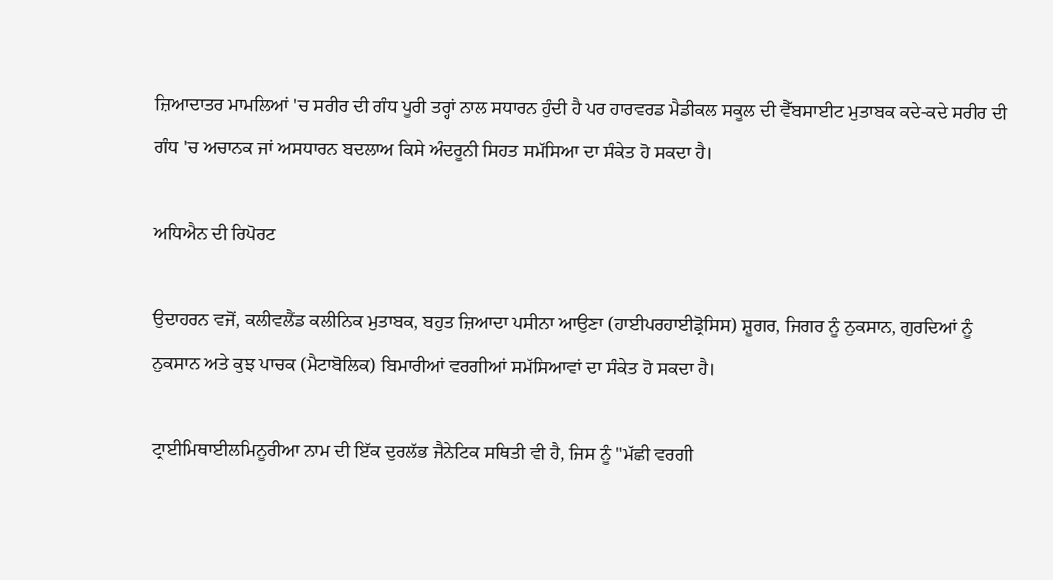ਜ਼ਿਆਦਾਤਰ ਮਾਮਲਿਆਂ 'ਚ ਸਰੀਰ ਦੀ ਗੰਧ ਪੂਰੀ ਤਰ੍ਹਾਂ ਨਾਲ ਸਧਾਰਨ ਹੁੰਦੀ ਹੈ ਪਰ ਹਾਰਵਰਡ ਮੈਡੀਕਲ ਸਕੂਲ ਦੀ ਵੈੱਬਸਾਈਟ ਮੁਤਾਬਕ ਕਦੇ-ਕਦੇ ਸਰੀਰ ਦੀ ਗੰਧ 'ਚ ਅਚਾਨਕ ਜਾਂ ਅਸਧਾਰਨ ਬਦਲਾਅ ਕਿਸੇ ਅੰਦਰੂਨੀ ਸਿਹਤ ਸਮੱਸਿਆ ਦਾ ਸੰਕੇਤ ਹੋ ਸਕਦਾ ਹੈ।

ਅਧਿਐਨ ਦੀ ਰਿਪੋਰਟ

ਉਦਾਹਰਨ ਵਜੋਂ, ਕਲੀਵਲੈਂਡ ਕਲੀਨਿਕ ਮੁਤਾਬਕ, ਬਹੁਤ ਜ਼ਿਆਦਾ ਪਸੀਨਾ ਆਉਣਾ (ਹਾਈਪਰਹਾਈਡ੍ਰੋਸਿਸ) ਸ਼ੂਗਰ, ਜਿਗਰ ਨੂੰ ਨੁਕਸਾਨ, ਗੁਰਦਿਆਂ ਨੂੰ ਨੁਕਸਾਨ ਅਤੇ ਕੁਝ ਪਾਚਕ (ਮੈਟਾਬੋਲਿਕ) ਬਿਮਾਰੀਆਂ ਵਰਗੀਆਂ ਸਮੱਸਿਆਵਾਂ ਦਾ ਸੰਕੇਤ ਹੋ ਸਕਦਾ ਹੈ।

ਟ੍ਰਾਈਮਿਥਾਈਲਮਿਨੂਰੀਆ ਨਾਮ ਦੀ ਇੱਕ ਦੁਰਲੱਭ ਜੈਨੇਟਿਕ ਸਥਿਤੀ ਵੀ ਹੈ, ਜਿਸ ਨੂੰ "ਮੱਛੀ ਵਰਗੀ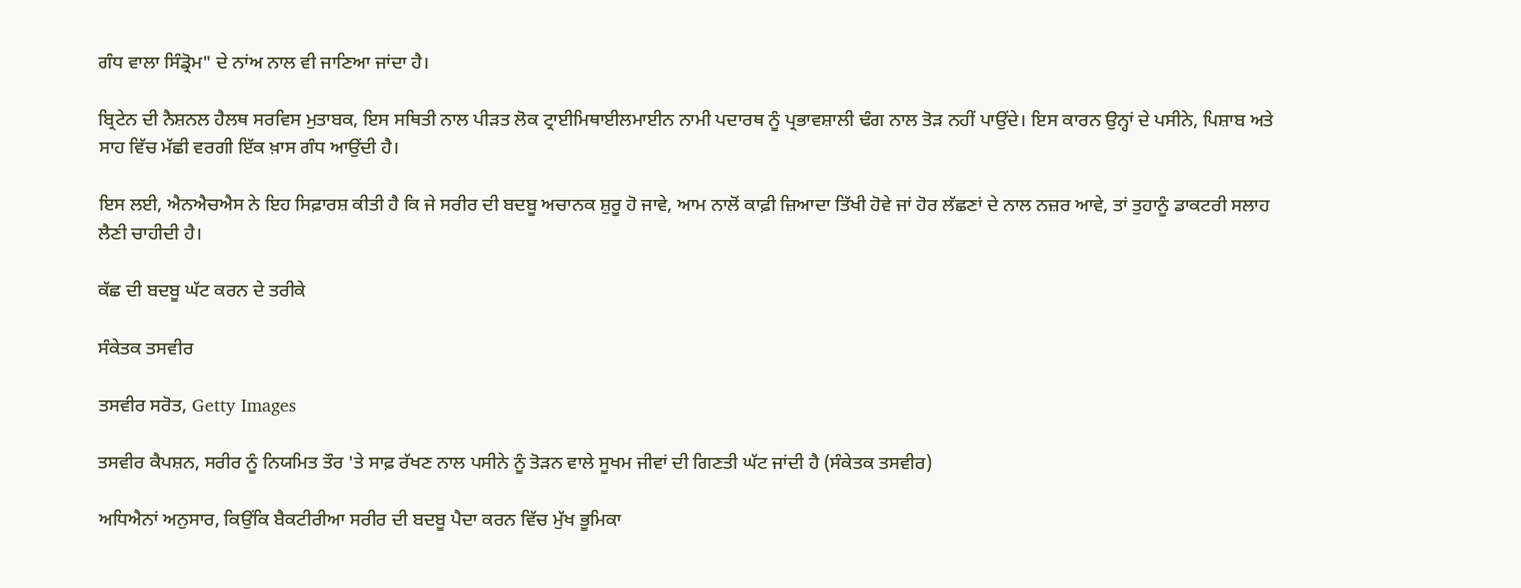ਗੰਧ ਵਾਲਾ ਸਿੰਡ੍ਰੋਮ" ਦੇ ਨਾਂਅ ਨਾਲ ਵੀ ਜਾਣਿਆ ਜਾਂਦਾ ਹੈ।

ਬ੍ਰਿਟੇਨ ਦੀ ਨੈਸ਼ਨਲ ਹੈਲਥ ਸਰਵਿਸ ਮੁਤਾਬਕ, ਇਸ ਸਥਿਤੀ ਨਾਲ ਪੀੜਤ ਲੋਕ ਟ੍ਰਾਈਮਿਥਾਈਲਮਾਈਨ ਨਾਮੀ ਪਦਾਰਥ ਨੂੰ ਪ੍ਰਭਾਵਸ਼ਾਲੀ ਢੰਗ ਨਾਲ ਤੋੜ ਨਹੀਂ ਪਾਉਂਦੇ। ਇਸ ਕਾਰਨ ਉਨ੍ਹਾਂ ਦੇ ਪਸੀਨੇ, ਪਿਸ਼ਾਬ ਅਤੇ ਸਾਹ ਵਿੱਚ ਮੱਛੀ ਵਰਗੀ ਇੱਕ ਖ਼ਾਸ ਗੰਧ ਆਉਂਦੀ ਹੈ।

ਇਸ ਲਈ, ਐਨਐਚਐਸ ਨੇ ਇਹ ਸਿਫ਼ਾਰਸ਼ ਕੀਤੀ ਹੈ ਕਿ ਜੇ ਸਰੀਰ ਦੀ ਬਦਬੂ ਅਚਾਨਕ ਸ਼ੁਰੂ ਹੋ ਜਾਵੇ, ਆਮ ਨਾਲੋਂ ਕਾਫ਼ੀ ਜ਼ਿਆਦਾ ਤਿੱਖੀ ਹੋਵੇ ਜਾਂ ਹੋਰ ਲੱਛਣਾਂ ਦੇ ਨਾਲ ਨਜ਼ਰ ਆਵੇ, ਤਾਂ ਤੁਹਾਨੂੰ ਡਾਕਟਰੀ ਸਲਾਹ ਲੈਣੀ ਚਾਹੀਦੀ ਹੈ।

ਕੱਛ ਦੀ ਬਦਬੂ ਘੱਟ ਕਰਨ ਦੇ ਤਰੀਕੇ

ਸੰਕੇਤਕ ਤਸਵੀਰ

ਤਸਵੀਰ ਸਰੋਤ, Getty Images

ਤਸਵੀਰ ਕੈਪਸ਼ਨ, ਸਰੀਰ ਨੂੰ ਨਿਯਮਿਤ ਤੌਰ 'ਤੇ ਸਾਫ਼ ਰੱਖਣ ਨਾਲ ਪਸੀਨੇ ਨੂੰ ਤੋੜਨ ਵਾਲੇ ਸੂਖਮ ਜੀਵਾਂ ਦੀ ਗਿਣਤੀ ਘੱਟ ਜਾਂਦੀ ਹੈ (ਸੰਕੇਤਕ ਤਸਵੀਰ)

ਅਧਿਐਨਾਂ ਅਨੁਸਾਰ, ਕਿਉਂਕਿ ਬੈਕਟੀਰੀਆ ਸਰੀਰ ਦੀ ਬਦਬੂ ਪੈਦਾ ਕਰਨ ਵਿੱਚ ਮੁੱਖ ਭੂਮਿਕਾ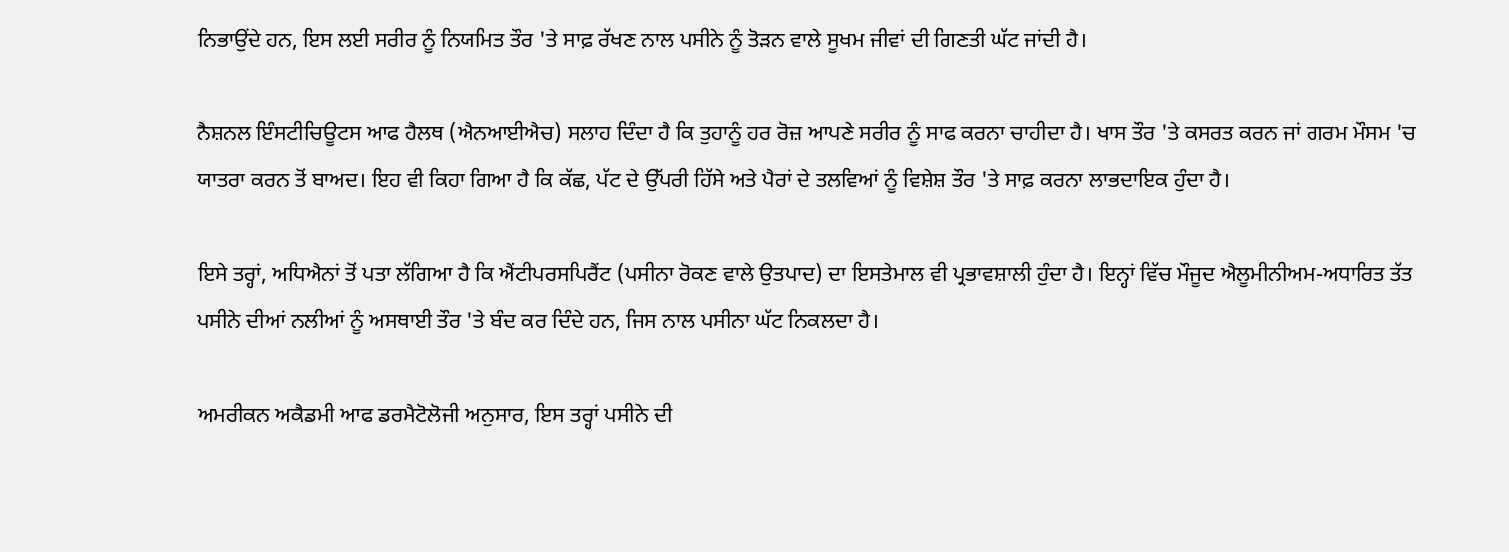ਨਿਭਾਉਂਦੇ ਹਨ, ਇਸ ਲਈ ਸਰੀਰ ਨੂੰ ਨਿਯਮਿਤ ਤੌਰ 'ਤੇ ਸਾਫ਼ ਰੱਖਣ ਨਾਲ ਪਸੀਨੇ ਨੂੰ ਤੋੜਨ ਵਾਲੇ ਸੂਖਮ ਜੀਵਾਂ ਦੀ ਗਿਣਤੀ ਘੱਟ ਜਾਂਦੀ ਹੈ।

ਨੈਸ਼ਨਲ ਇੰਸਟੀਚਿਊਟਸ ਆਫ ਹੈਲਥ (ਐਨਆਈਐਚ) ਸਲਾਹ ਦਿੰਦਾ ਹੈ ਕਿ ਤੁਹਾਨੂੰ ਹਰ ਰੋਜ਼ ਆਪਣੇ ਸਰੀਰ ਨੂੰ ਸਾਫ ਕਰਨਾ ਚਾਹੀਦਾ ਹੈ। ਖਾਸ ਤੌਰ 'ਤੇ ਕਸਰਤ ਕਰਨ ਜਾਂ ਗਰਮ ਮੌਸਮ 'ਚ ਯਾਤਰਾ ਕਰਨ ਤੋਂ ਬਾਅਦ। ਇਹ ਵੀ ਕਿਹਾ ਗਿਆ ਹੈ ਕਿ ਕੱਛ, ਪੱਟ ਦੇ ਉੱਪਰੀ ਹਿੱਸੇ ਅਤੇ ਪੈਰਾਂ ਦੇ ਤਲਵਿਆਂ ਨੂੰ ਵਿਸ਼ੇਸ਼ ਤੌਰ 'ਤੇ ਸਾਫ਼ ਕਰਨਾ ਲਾਭਦਾਇਕ ਹੁੰਦਾ ਹੈ।

ਇਸੇ ਤਰ੍ਹਾਂ, ਅਧਿਐਨਾਂ ਤੋਂ ਪਤਾ ਲੱਗਿਆ ਹੈ ਕਿ ਐਂਟੀਪਰਸਪਿਰੈਂਟ (ਪਸੀਨਾ ਰੋਕਣ ਵਾਲੇ ਉਤਪਾਦ) ਦਾ ਇਸਤੇਮਾਲ ਵੀ ਪ੍ਰਭਾਵਸ਼ਾਲੀ ਹੁੰਦਾ ਹੈ। ਇਨ੍ਹਾਂ ਵਿੱਚ ਮੌਜੂਦ ਐਲੂਮੀਨੀਅਮ-ਅਧਾਰਿਤ ਤੱਤ ਪਸੀਨੇ ਦੀਆਂ ਨਲੀਆਂ ਨੂੰ ਅਸਥਾਈ ਤੌਰ 'ਤੇ ਬੰਦ ਕਰ ਦਿੰਦੇ ਹਨ, ਜਿਸ ਨਾਲ ਪਸੀਨਾ ਘੱਟ ਨਿਕਲਦਾ ਹੈ।

ਅਮਰੀਕਨ ਅਕੈਡਮੀ ਆਫ ਡਰਮੈਟੋਲੋਜੀ ਅਨੁਸਾਰ, ਇਸ ਤਰ੍ਹਾਂ ਪਸੀਨੇ ਦੀ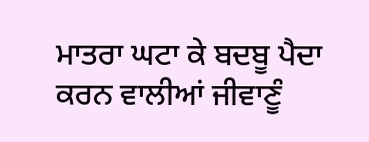ਮਾਤਰਾ ਘਟਾ ਕੇ ਬਦਬੂ ਪੈਦਾ ਕਰਨ ਵਾਲੀਆਂ ਜੀਵਾਣੂੰ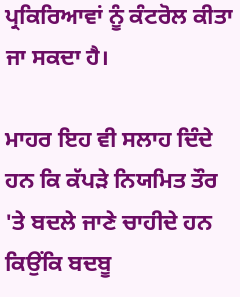ਪ੍ਰਕਿਰਿਆਵਾਂ ਨੂੰ ਕੰਟਰੋਲ ਕੀਤਾ ਜਾ ਸਕਦਾ ਹੈ।

ਮਾਹਰ ਇਹ ਵੀ ਸਲਾਹ ਦਿੰਦੇ ਹਨ ਕਿ ਕੱਪੜੇ ਨਿਯਮਿਤ ਤੌਰ 'ਤੇ ਬਦਲੇ ਜਾਣੇ ਚਾਹੀਦੇ ਹਨ ਕਿਉਂਕਿ ਬਦਬੂ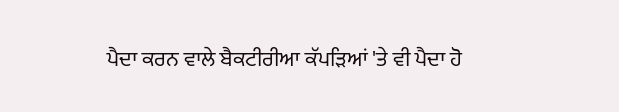ਪੈਦਾ ਕਰਨ ਵਾਲੇ ਬੈਕਟੀਰੀਆ ਕੱਪੜਿਆਂ 'ਤੇ ਵੀ ਪੈਦਾ ਹੋ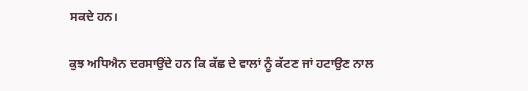ਸਕਦੇ ਹਨ।

ਕੁਝ ਅਧਿਐਨ ਦਰਸਾਉਂਦੇ ਹਨ ਕਿ ਕੱਛ ਦੇ ਵਾਲਾਂ ਨੂੰ ਕੱਟਣ ਜਾਂ ਹਟਾਉਣ ਨਾਲ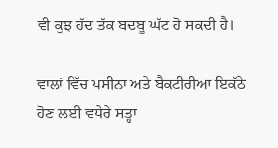ਵੀ ਕੁਝ ਹੱਦ ਤੱਕ ਬਦਬੂ ਘੱਟ ਹੋ ਸਕਦੀ ਹੈ।

ਵਾਲਾਂ ਵਿੱਚ ਪਸੀਨਾ ਅਤੇ ਬੈਕਟੀਰੀਆ ਇਕੱਠੇ ਹੋਣ ਲਈ ਵਧੇਰੇ ਸਤ੍ਹਾ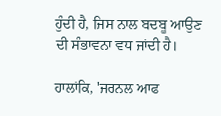ਹੁੰਦੀ ਹੈ, ਜਿਸ ਨਾਲ ਬਦਬੂ ਆਉਣ ਦੀ ਸੰਭਾਵਨਾ ਵਧ ਜਾਂਦੀ ਹੈ।

ਹਾਲਾਂਕਿ, 'ਜਰਨਲ ਆਫ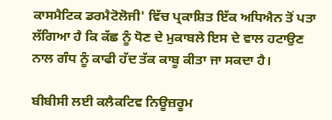ਕਾਸਮੈਟਿਕ ਡਰਮੈਟੋਲੋਜੀ' ਵਿੱਚ ਪ੍ਰਕਾਸ਼ਿਤ ਇੱਕ ਅਧਿਐਨ ਤੋਂ ਪਤਾ ਲੱਗਿਆ ਹੈ ਕਿ ਕੱਛ ਨੂੰ ਧੋਣ ਦੇ ਮੁਕਾਬਲੇ ਇਸ ਦੇ ਵਾਲ ਹਟਾਉਣ ਨਾਲ ਗੰਧ ਨੂੰ ਕਾਫੀ ਹੱਦ ਤੱਕ ਕਾਬੂ ਕੀਤਾ ਜਾ ਸਕਦਾ ਹੈ।

ਬੀਬੀਸੀ ਲਈ ਕਲੈਕਟਿਵ ਨਿਊਜ਼ਰੂਮ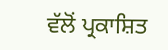ਵੱਲੋਂ ਪ੍ਰਕਾਸ਼ਿਤ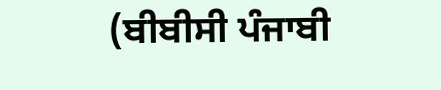(ਬੀਬੀਸੀ ਪੰਜਾਬੀ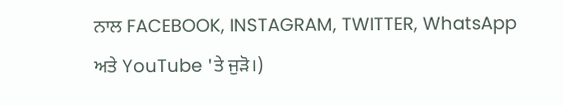ਨਾਲ FACEBOOK, INSTAGRAM, TWITTER, WhatsApp ਅਤੇ YouTube 'ਤੇ ਜੁੜੋ।)